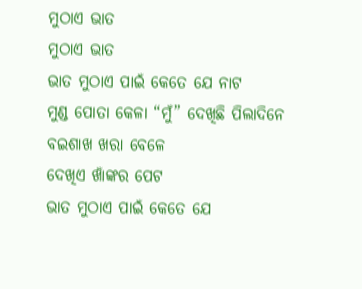ମୁଠାଏ ଭାତ
ମୁଠାଏ ଭାତ
ଭାତ ମୁଠାଏ ପାଇଁ କେତେ ଯେ ନାଟ
ମୁଣ୍ଡ ପୋତା କେଳା “ମୁଁ” ଦେଖିଛି ପିଲାଦିନେ
ବଇଶାଖ ଖରା ବେଳେ
ଦେଖିଏ ଖାଁଙ୍କର ପେଟ
ଭାତ ମୁଠାଏ ପାଇଁ କେତେ ଯେ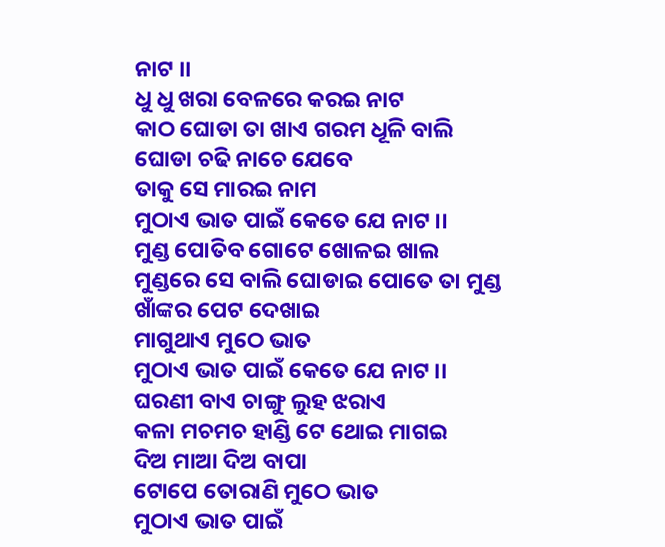ନାଟ ।।
ଧୁ ଧୁ ଖରା ବେଳରେ କରଇ ନାଟ
କାଠ ଘୋଡା ତା ଖାଏ ଗରମ ଧୂଳି ବାଲି
ଘୋଡା ଚଢି ନାଚେ ଯେବେ
ତାକୁ ସେ ମାରଇ ନାମ
ମୁଠାଏ ଭାତ ପାଇଁ କେତେ ଯେ ନାଟ ।।
ମୁଣ୍ଡ ପୋତିବ ଗୋଟେ ଖୋଳଇ ଖାଲ
ମୁଣ୍ଡରେ ସେ ବାଲି ଘୋଡାଇ ପୋତେ ତା ମୁଣ୍ଡ
ଖାଁଙ୍କର ପେଟ ଦେଖାଇ
ମାଗୁଥାଏ ମୁଠେ ଭାତ
ମୁଠାଏ ଭାତ ପାଇଁ କେତେ ଯେ ନାଟ ।।
ଘରଣୀ ବାଏ ଚାଙ୍ଗୁ ଲୁହ ଝରାଏ
କଳା ମଚମଚ ହାଣ୍ଡି ଟେ ଥୋଇ ମାଗଇ
ଦିଅ ମାଆ ଦିଅ ବାପା
ଟୋପେ ତୋରାଣି ମୁଠେ ଭାତ
ମୁଠାଏ ଭାତ ପାଇଁ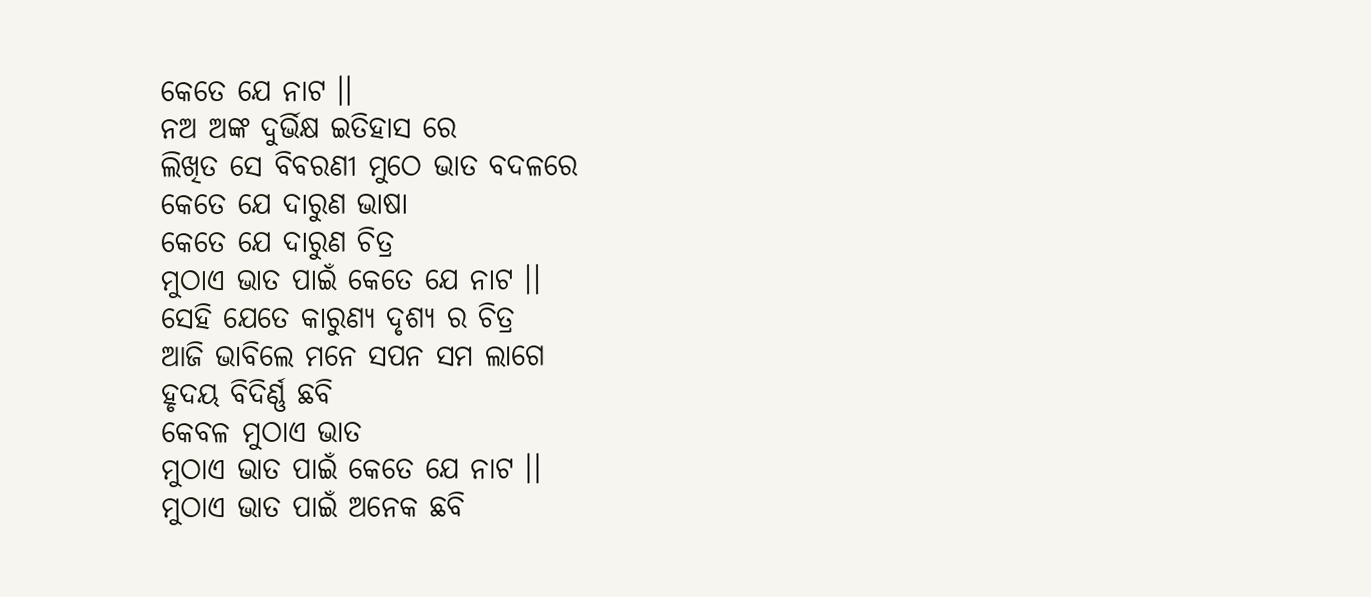କେତେ ଯେ ନାଟ ।।
ନଅ ଅଙ୍କ ଦୁର୍ଭିକ୍ଷ ଇତିହାସ ରେ
ଲିଖିତ ସେ ବିବରଣୀ ମୁଠେ ଭାତ ବଦଳରେ
କେତେ ଯେ ଦାରୁଣ ଭାଷା
କେତେ ଯେ ଦାରୁଣ ଚିତ୍ର
ମୁଠାଏ ଭାତ ପାଇଁ କେତେ ଯେ ନାଟ ।।
ସେହି ଯେତେ କାରୁଣ୍ୟ ଦୃଶ୍ୟ ର ଚିତ୍ର
ଆଜି ଭାବିଲେ ମନେ ସପନ ସମ ଲାଗେ
ହୃଦୟ ବିଦିର୍ଣ୍ଣ ଛବି
କେବଳ ମୁଠାଏ ଭାତ
ମୁଠାଏ ଭାତ ପାଇଁ କେତେ ଯେ ନାଟ ।।
ମୁଠାଏ ଭାତ ପାଇଁ ଅନେକ ଛବି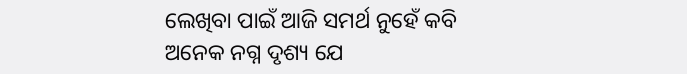ଲେଖିବା ପାଇଁ ଆଜି ସମର୍ଥ ନୁହେଁ କବି
ଅନେକ ନଗ୍ନ ଦୃଶ୍ୟ ଯେ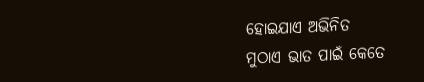ହୋଇଯାଏ ଅଭିନିତ
ମୁଠାଏ ଭାତ ପାଇଁ କେତେ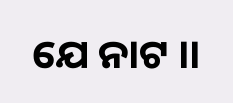ଯେ ନାଟ ।।